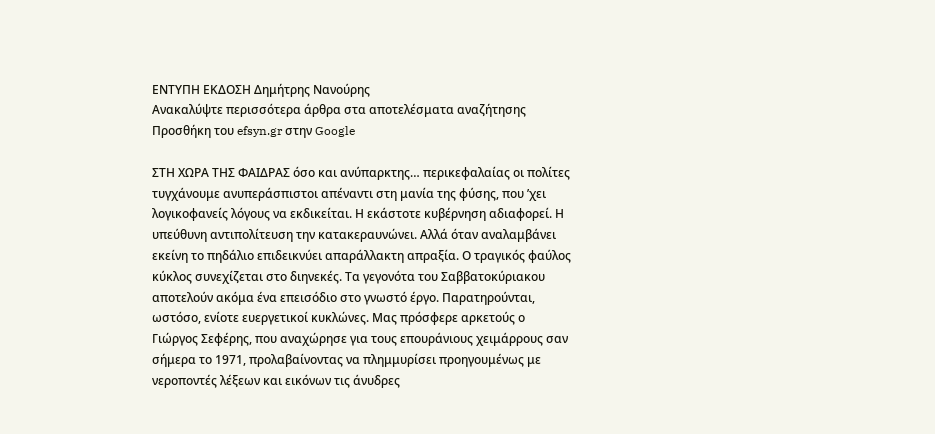ΕΝΤΥΠΗ ΕΚΔΟΣΗ Δημήτρης Νανούρης
Ανακαλύψτε περισσότερα άρθρα στα αποτελέσματα αναζήτησης
Προσθήκη του efsyn.gr στην Google

ΣΤΗ ΧΩΡΑ ΤΗΣ ΦΑΙΔΡΑΣ όσο και ανύπαρκτης… περικεφαλαίας οι πολίτες τυγχάνουμε ανυπεράσπιστοι απέναντι στη μανία της φύσης, που ’χει λογικοφανείς λόγους να εκδικείται. Η εκάστοτε κυβέρνηση αδιαφορεί. Η υπεύθυνη αντιπολίτευση την κατακεραυνώνει. Αλλά όταν αναλαμβάνει εκείνη το πηδάλιο επιδεικνύει απαράλλακτη απραξία. Ο τραγικός φαύλος κύκλος συνεχίζεται στο διηνεκές. Τα γεγονότα του Σαββατοκύριακου αποτελούν ακόμα ένα επεισόδιο στο γνωστό έργο. Παρατηρούνται, ωστόσο, ενίοτε ευεργετικοί κυκλώνες. Μας πρόσφερε αρκετούς ο Γιώργος Σεφέρης, που αναχώρησε για τους επουράνιους χειμάρρους σαν σήμερα το 1971, προλαβαίνοντας να πλημμυρίσει προηγουμένως με νεροποντές λέξεων και εικόνων τις άνυδρες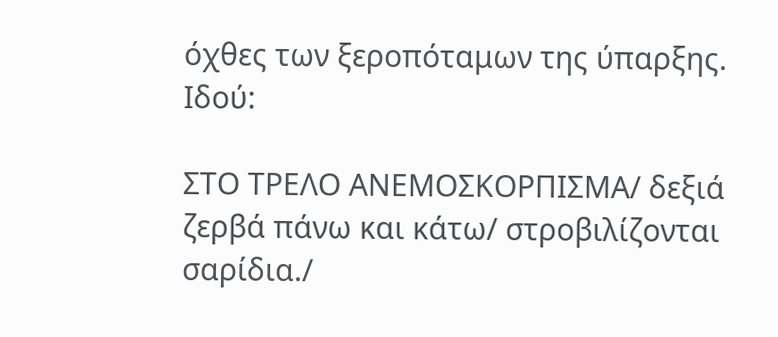όχθες των ξεροπόταμων της ύπαρξης. Ιδού:

ΣΤΟ ΤΡΕΛΟ ΑΝΕΜΟΣΚΟΡΠΙΣΜΑ/ δεξιά ζερβά πάνω και κάτω/ στροβιλίζονται σαρίδια./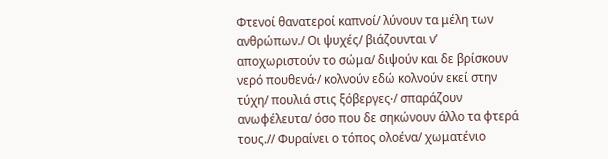Φτενοί θανατεροί καπνοί/ λύνουν τα μέλη των ανθρώπων./ Οι ψυχές/ βιάζουνται ν’ αποχωριστούν το σώμα/ διψούν και δε βρίσκουν νερό πουθενά∙/ κολνούν εδώ κολνούν εκεί στην τύχη/ πουλιά στις ξόβεργες∙/ σπαράζουν ανωφέλευτα/ όσο που δε σηκώνουν άλλο τα φτερά τους.// Φυραίνει ο τόπος ολοένα/ χωματένιο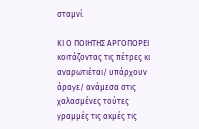σταμνί.

ΚΙ Ο ΠΟΙΗΤΗΣ ΑΡΓΟΠΟΡΕΙ κοιτάζοντας τις πέτρες κι αναρωτιέται/ υπάρχουν άραγε/ ανάμεσα στις χαλασμένες τούτες γραμμές τις ακμές τις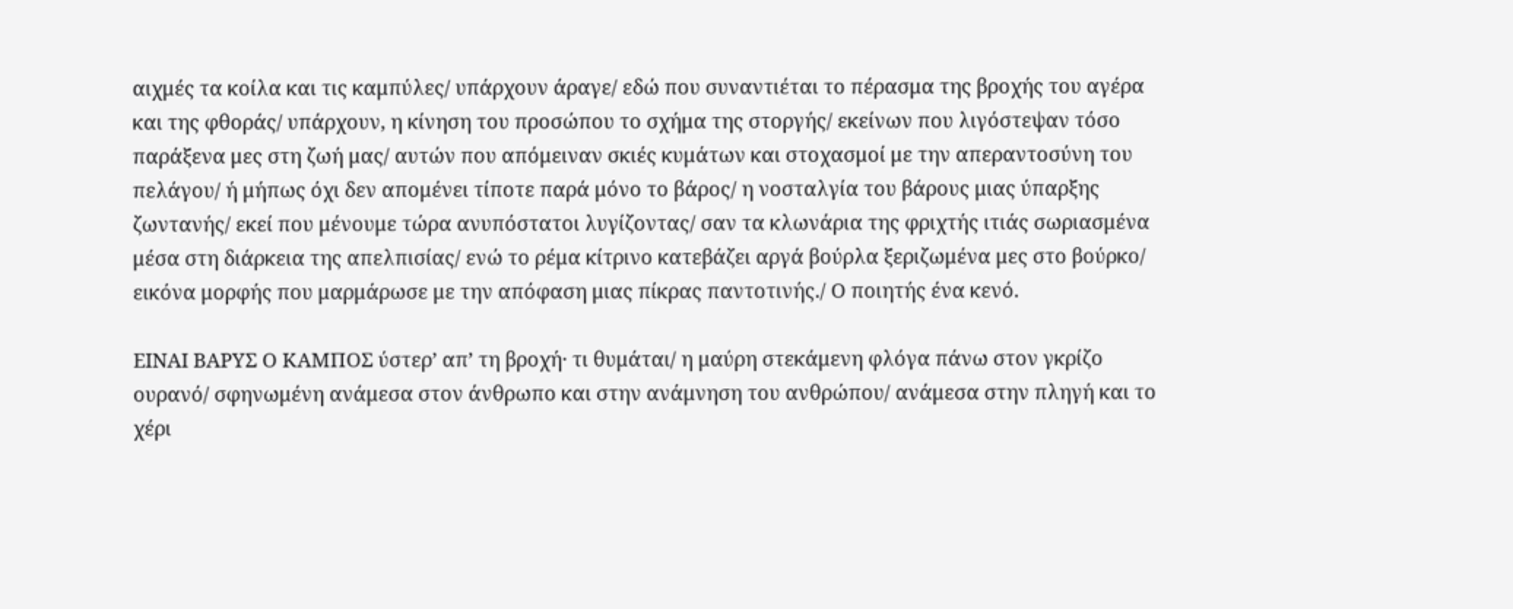αιχμές τα κοίλα και τις καμπύλες/ υπάρχουν άραγε/ εδώ που συναντιέται το πέρασμα της βροχής του αγέρα και της φθοράς/ υπάρχουν, η κίνηση του προσώπου το σχήμα της στοργής/ εκείνων που λιγόστεψαν τόσο παράξενα μες στη ζωή μας/ αυτών που απόμειναν σκιές κυμάτων και στοχασμοί με την απεραντοσύνη του πελάγου/ ή μήπως όχι δεν απομένει τίποτε παρά μόνο το βάρος/ η νοσταλγία του βάρους μιας ύπαρξης ζωντανής/ εκεί που μένουμε τώρα ανυπόστατοι λυγίζοντας/ σαν τα κλωνάρια της φριχτής ιτιάς σωριασμένα μέσα στη διάρκεια της απελπισίας/ ενώ το ρέμα κίτρινο κατεβάζει αργά βούρλα ξεριζωμένα μες στο βούρκο/ εικόνα μορφής που μαρμάρωσε με την απόφαση μιας πίκρας παντοτινής./ Ο ποιητής ένα κενό.

ΕΙΝΑΙ ΒΑΡΥΣ Ο ΚΑΜΠΟΣ ύστερ’ απ’ τη βροχή· τι θυμάται/ η μαύρη στεκάμενη φλόγα πάνω στον γκρίζο ουρανό/ σφηνωμένη ανάμεσα στον άνθρωπο και στην ανάμνηση του ανθρώπου/ ανάμεσα στην πληγή και το χέρι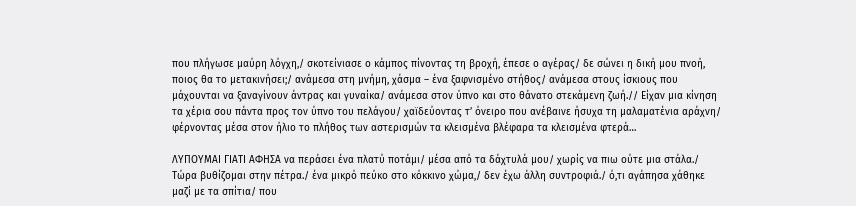που πλήγωσε μαύρη λόγχη,/ σκοτείνιασε ο κάμπος πίνοντας τη βροχή, έπεσε ο αγέρας/ δε σώνει η δική μου πνοή, ποιος θα το μετακινήσει;/ ανάμεσα στη μνήμη, χάσμα – ένα ξαφνισμένο στήθος/ ανάμεσα στους ίσκιους που μάχουνται να ξαναγίνουν άντρας και γυναίκα/ ανάμεσα στον ύπνο και στο θάνατο στεκάμενη ζωή.// Είχαν μια κίνηση τα χέρια σου πάντα προς τον ύπνο του πελάγου/ χαϊδεύοντας τ’ όνειρο που ανέβαινε ήσυχα τη μαλαματένια αράχνη/ φέρνοντας μέσα στον ήλιο το πλήθος των αστερισμών τα κλεισμένα βλέφαρα τα κλεισμένα φτερά…

ΛΥΠΟΥΜΑΙ ΓΙΑΤΙ ΑΦΗΣΑ να περάσει ένα πλατύ ποτάμι/ μέσα από τα δάχτυλά μου/ χωρίς να πιω ούτε μια στάλα./ Τώρα βυθίζομαι στην πέτρα./ ένα μικρό πεύκο στο κόκκινο χώμα,/ δεν έχω άλλη συντροφιά./ ό,τι αγάπησα χάθηκε μαζί με τα σπίτια/ που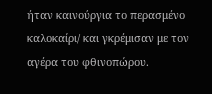ήταν καινούργια το περασμένο καλοκαίρι/ και γκρέμισαν με τον αγέρα του φθινοπώρου.